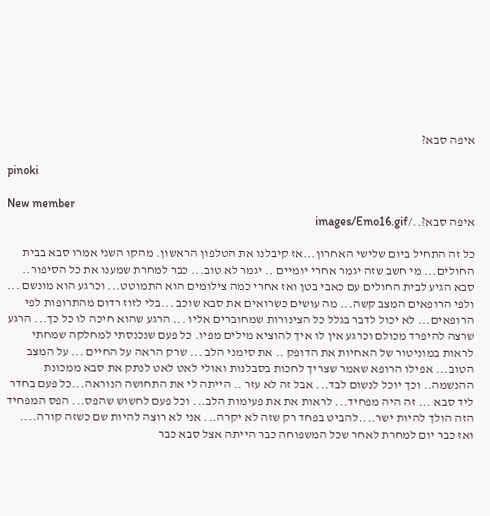איפה סבא?

pinoki

New member
איפה סבא?../images/Emo16.gif

כל זה התחיל ביום שלישי האחרון...אז קיבלנו את הטלפון הראשון. מהקו השני אמרו סבא בבית החולים... מי חשב שזה יגמר אחרי יומיים .. יגמר לא טוב... כבר למחרת שמענו את כל הסיפור.. סבא הגיע לבית החולים עם כאבי בטן ואז אחרי כמה צילומים הוא התמוטט... וכרגע הוא מונשם ... ולפי הרופאים המצב קשה... מה עושים כשרואים את סבא שוכב ...בלי לזוז רדום מהתרופות לפי הרופאים... לא יכול לדבר בגלל כל הצינורות שמחוברים אליו ... הרגע שהוא חיכה לו כל כך... הרגע שרצה להיפרד מכולם וכרגע אין לו איך להוציא מילים מפיו. כל פעם שנכנסתי למחלקה שמחתי לראות במוניטור של האחיות את הדופק .. את סימני הלב ... שרק הראה על החיים ... על המצב הטוב... אפילו הרופא שאמר שצריך לחכות בסבלנות ואולי לאט לאט לנתק את סבא ממכונת ההנשמה.. וכך יוכל לנשום לבד... אבל זה לא עזר .. הייתה לי את התחושה הנוראה...כל פעם בחדר ליד סבא ... זה היה מפחיד... לראות את את פעימות הלב... וכל פעם לחשוש שהפס... הפס המפחיד הזה הולך להיות ישר....להביט בפחד רק שזה לא יקרה... אני לא רוצה להיות שם כשזה קורה.... ואז כבר יום למחרת לאחר שכל המשפוחה כבר הייתה אצל סבא כבר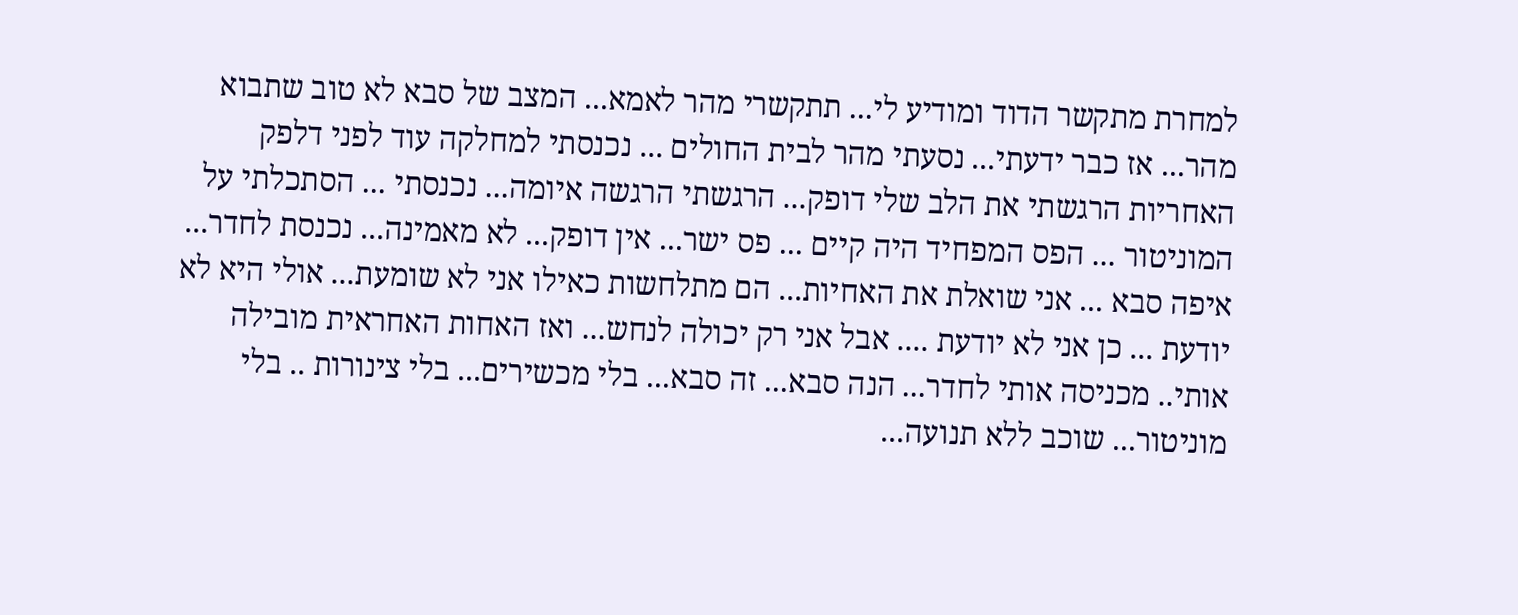למחרת מתקשר הדוד ומודיע לי... תתקשרי מהר לאמא... המצב של סבא לא טוב שתבוא מהר... אז כבר ידעתי... נסעתי מהר לבית החולים ... נכנסתי למחלקה עוד לפני דלפק האחריות הרגשתי את הלב שלי דופק... הרגשתי הרגשה איומה... נכנסתי ... הסתכלתי על המוניטור ... הפס המפחיד היה קיים ... פס ישר... אין דופק... לא מאמינה... נכנסת לחדר... איפה סבא ... אני שואלת את האחיות... הם מתלחשות כאילו אני לא שומעת... אולי היא לא יודעת ... כן אני לא יודעת .... אבל אני רק יכולה לנחש... ואז האחות האחראית מובילה אותי.. מכניסה אותי לחדר... הנה סבא... זה סבא... בלי מכשירים... בלי צינורות .. בלי מוניטור... שוכב ללא תנועה...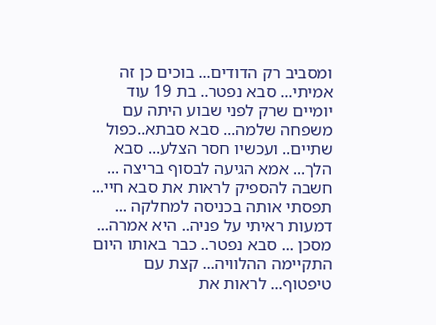ומסביב רק הדודים... בוכים כן זה אמיתי... סבא נפטר.. בת 19 עוד יומיים שרק לפני שבוע היתה עם משפחה שלמה... סבא סבתא..כפול שתיים.. ועכשיו חסר הצלע... סבא הלך... אמא הגיעה לבסוף בריצה ... חשבה להספיק לראות את סבא חיי... תפסתי אותה בכניסה למחלקה ... דמעות ראיתי על פניה.. היא אמרה... מסכן ... סבא נפטר.. כבר באותו היום התקיימה ההלוויה... קצת עם טיפטוף... לראות את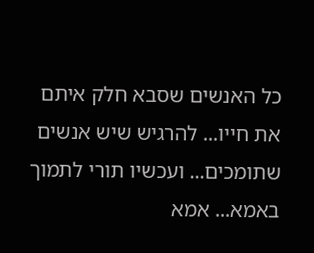כל האנשים שסבא חלק איתם את חייו... להרגיש שיש אנשים שתומכים... ועכשיו תורי לתמוך באמא... אמא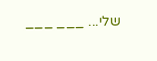שלי... ___ ___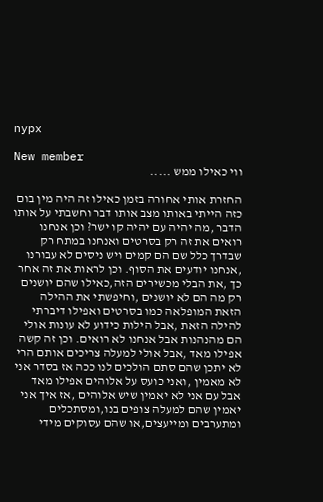nypx

New member
ווי כאילו ממש .....

החזרת אותי אחורה בזמן כאילו זה היה מין בום כזה הייתי באותו מצב אותו דבר וחשבתי על אותו הדבר ,מה יהיה עם יהיה קו ישר? וכן אנחנו רואים את זה רק בסרטים ואנחנו במתח רק שבדרך כלל שם הם קמים ויש ניסים לא עבורנו ,אנחנו יודעים את הסוף. וכן לראות את זה אחר כך ,את הבלי מכשירים הזה,כאילו שהם יושנים רק מה הם לא יושנים ,וחיפשתי את ההילה הזאת המופלאה כמו בסרטים ואפילו דיברתי להילה הזאת ,אבל הילות כידוע לא עונות אולי הם מהנהנות אבל אנחנו לא רואים. וכן זה קשה אפילו מאד ,אבל אולי למעלה צריכים אותם הרי לא יתכן שהם סתם הולכים לנו ככה אז בסדר אני לא מאמין ,ואני כועס על אלוהים אפילו מאד אבל עם אני לא יאמין שיש אלוהים ,אז איך אני יאמין שהם למעלה צופים בנו,ומסתכלים ומתערבים ומייעצים,או שהם עסוקים מידי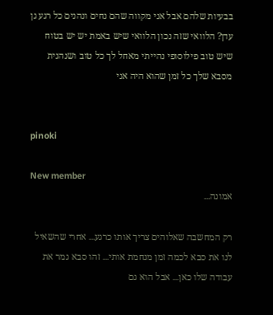בבעיות שלהם אבל אני מקווה שהם נחים ונהנים כל רגע גן עדן? הלוואי שזה נכון הלוואי שיש באמת יש יש בטוח שיש טוב פילוסופי נהייתי מאחל לך כל טוב ושנהנית מסבא שלך כל זמן שהוא היה אני


pinoki

New member
אמונה...

רק המחשבה שאלוהים צריך אותו כרגע... אחרי שהשאיל לנו את סבא לכמה זמן מנחמת אותי... זהו סבא גמר את עבודה שלו כאן... אבל הוא גם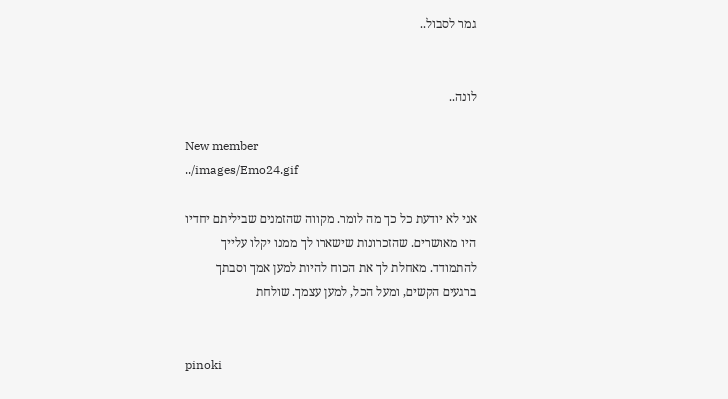גמר לסבול..


לונה..

New member
../images/Emo24.gif

אני לא יודעת כל כך מה לומר. מקווה שהזמנים שביליתם יחדיו היו מאושרים. שהזכרונות שישארו לך ממנו יקלו עלייך להתמודד. מאחלת לך את הכוח להיות למען אמך וסבתך ברגעים הקשים, ומעל הכל, למען עצמך. שולחת


pinoki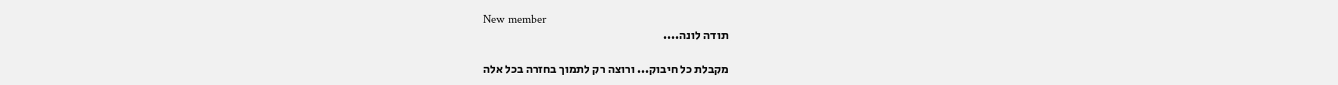New member
תודה לונה....

מקבלת כל חיבוק... ורוצה רק לתמוך בחזרה בכל אלה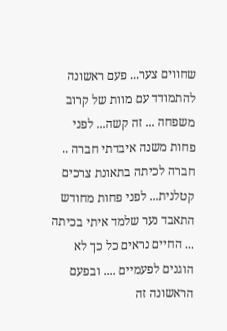שחווים צער... פעם ראשונה להתמודד עם מוות של קרוב משפחה ... זה קשה... לפני פחות משנה איבדתי חברה .. חברה לכיתה בתאונת צרכים קטלנית... לפני פחות מחודש התאבד נער שלמד איתי בכיתה ... החיים נראים כל כך לא הוגנים לפעמיים .... ובפעם הראשונה זה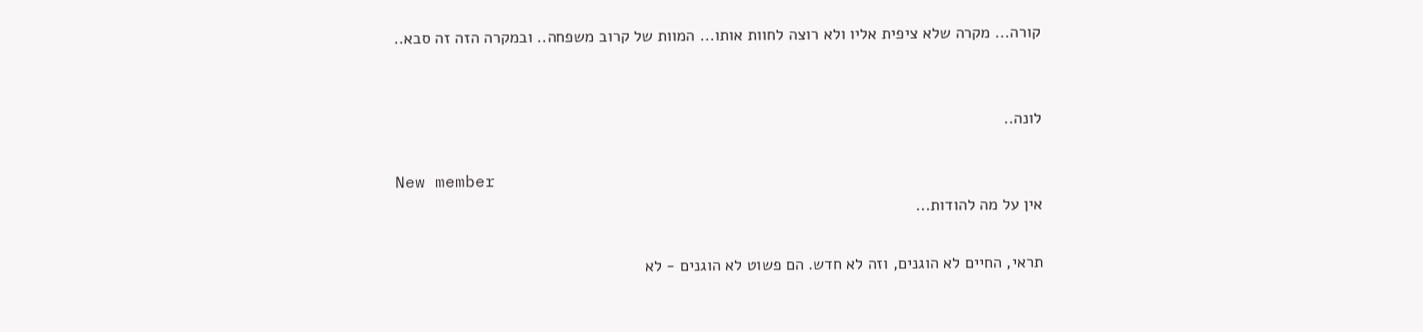קורה... מקרה שלא ציפית אליו ולא רוצה לחוות אותו... המוות של קרוב משפחה.. ובמקרה הזה זה סבא..


לונה..

New member
אין על מה להודות...

תראי, החיים לא הוגנים, וזה לא חדש. הם פשוט לא הוגנים - לא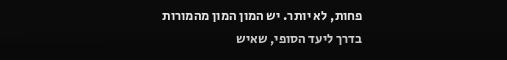פחות, לא יותר. יש המון המון מהמורות בדרך ליעד הסופי, שאיש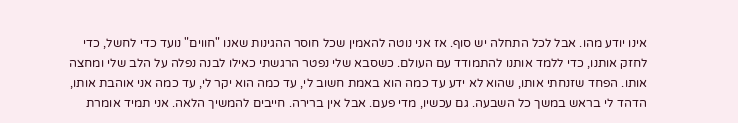אינו יודע מהו. אבל לכל התחלה יש סוף. אז אני נוטה להאמין שכל חוסר ההגינות שאנו "חווים" נועד כדי לחשל, כדי לחזק אותנו, כדי ללמד אותנו להתמודד עם העולם. כשסבא שלי נפטר הרגשתי כאילו לבנה נפלה על הלב שלי ומחצה אותו. הפחד שזנחתי אותו, שהוא לא ידע עד כמה הוא באמת חשוב לי, עד כמה הוא יקר לי, עד כמה אני אוהבת אותו, הדהד לי בראש במשך כל השבעה. גם עכשיו, מדי פעם. אבל אין ברירה. חייבים להמשיך הלאה. אני תמיד אומרת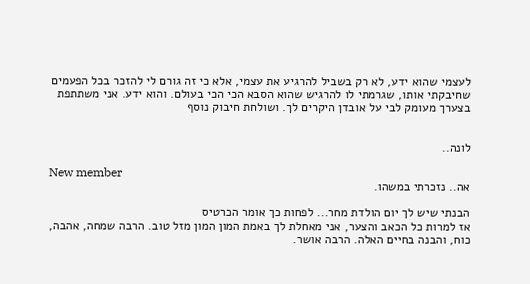לעצמי שהוא ידע, לא רק בשביל להרגיע את עצמי, אלא כי זה גורם לי להזכר בכל הפעמים שחיבקתי אותו, שגרמתי לו להרגיש שהוא הסבא הכי הכי בעולם. והוא ידע. אני משתתפת בצערך מעומק לבי על אובדן היקרים לך. ושולחת חיבוק נוסף


לונה..

New member
אה.. נזכרתי במשהו.

הבנתי שיש לך יום הולדת מחר... לפחות כך אומר הכרטיס
אז למרות כל הכאב והצער, אני מאחלת לך באמת המון המון מזל טוב. הרבה שמחה, אהבה, כוח, והבנה בחיים האלה. הרבה אושר.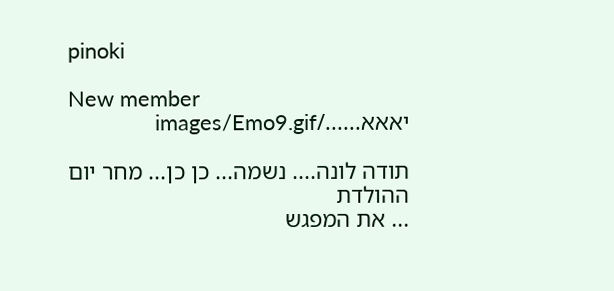pinoki

New member
יאאא....../images/Emo9.gif

תודה לונה.... נשמה... כן כן... מחר יום ההולדת
... את המפגש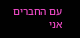עם החברים אני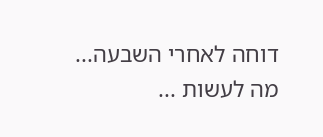דוחה לאחרי השבעה... מה לעשות ...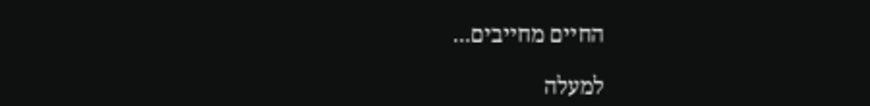החיים מחייבים...

למעלה